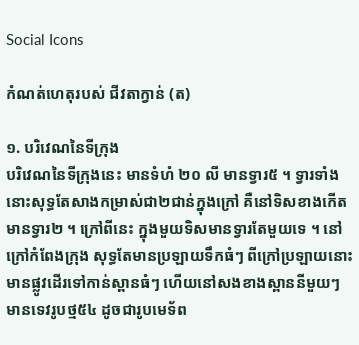Social Icons

កំណត់ហេតុរបស់ ជីវតាក្វាន់ (ត)

១. បរិវេណនៃទីក្រុង
បរិវេណនៃទីក្រុងនេះ មានទំហំ ២០ លី មានទ្វារ៥ ។ ទ្វារទាំងនោះសុទ្ធតែសាងកម្រាស់ជា២ជាន់ក្នុងក្រៅ គឺនៅទិសខាងកើតមានទ្វារ២ ។ ក្រៅពីនេះ ក្នុងមួយទិសមានទ្វារតែមួយទេ ។ នៅក្រៅកំពែងក្រុង សុទ្ធតែមានប្រឡាយទឹកធំៗ ពីក្រៅប្រឡាយនោះ មានផ្លូវដើរទៅកាន់ស្ពានធំៗ ហើយនៅសងខាងស្ពាននីមួយៗ មានទេវរូបថ្ម៥៤ ដូចជារូបមេទ័ព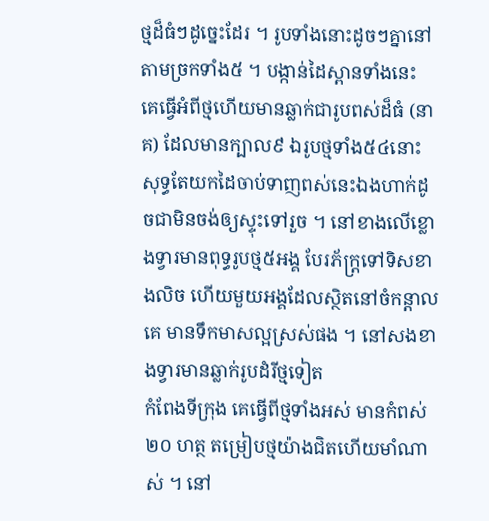ថ្មដ៏ធំៗដូច្នេះដែរ ។ រូបទាំងនោះដូចៗគ្នានៅតាមច្រកទាំង៥ ។ បង្កាន់ដៃស្ពានទាំងនេះ គេធ្វើអំពីថ្មហើយមានឆ្លាក់ជារូបពស់ដ៏ធំ (នាគ) ដែលមានក្បាល៩ ឯរូបថ្មទាំង៥៤នោះ សុទ្ធតែយកដៃចាប់ទាញពស់នេះឯងហាក់ដូចជាមិនចង់ឲ្យស្ទុះទៅរួច ។ នៅខាងលើខ្លោងទ្វារមានពុទ្ធរូបថ្ម៥អង្គ បែរភ័ក្ត្រទៅទិសខាងលិច ហើយមួយអង្គដែលស្ថិតនៅចំកន្ដាលគេ មានទឹកមាសល្អស្រស់ផង ។ នៅសងខាងទ្វារមានឆ្លាក់រូបដំរីថ្មទៀត
កំពែងទីក្រុង គេធ្វើពីថ្មទាំងអស់ មានកំពស់ ២០ ហត្ថ តម្រៀបថ្មយ៉ាងជិតហើយមាំណាស់ ។ នៅ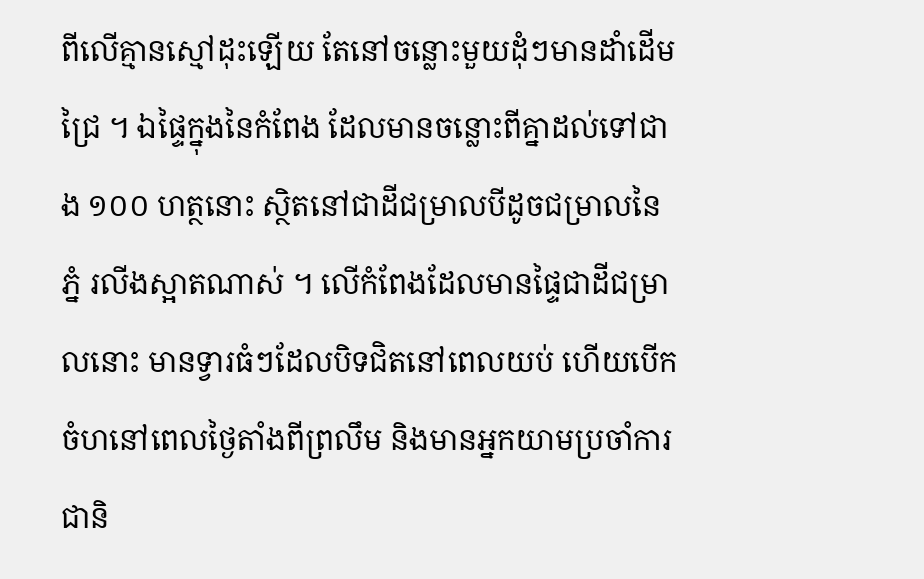ពីលើគ្មានស្មៅដុះឡើយ តែនៅចន្លោះមួយដុំៗមានដាំដើមជ្រៃ ។ ឯផ្ទៃក្នុងនៃកំពែង ដែលមានចន្លោះពីគ្នាដល់ទៅជាង ១០០ ហត្ថនោះ ស្ថិតនៅជាដីជម្រាលបីដូចជម្រាលនៃភ្នំ រលីងស្អាតណាស់ ។ លើកំពែងដែលមានផ្ទៃជាដីជម្រាលនោះ មានទ្វារធំៗដែលបិទជិតនៅពេលយប់ ហើយបើកចំហនៅពេលថ្ងៃតាំងពីព្រលឹម និងមានអ្នកយាមប្រចាំការជានិ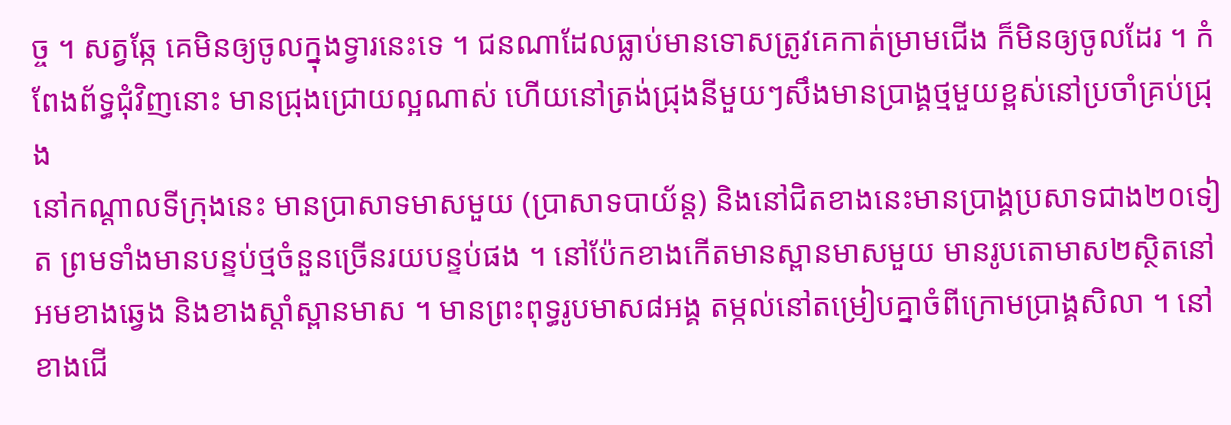ច្ច ។ សត្វឆ្កែ គេមិនឲ្យចូលក្នុងទ្វារនេះទេ ។ ជនណាដែលធ្លាប់មានទោសត្រូវគេកាត់ម្រាមជើង ក៏មិនឲ្យចូលដែរ ។ កំពែងព័ទ្ធជុំវិញនោះ មានជ្រុងជ្រោយល្អណាស់ ហើយនៅត្រង់ជ្រុងនីមួយៗសឹងមានប្រាង្គថ្មមួយខ្ពស់នៅប្រចាំគ្រប់ជ្រុង
នៅកណ្ដាលទីក្រុងនេះ មានប្រាសាទមាសមួយ (ប្រាសាទបាយ័ន្ត) និងនៅជិតខាងនេះមានប្រាង្គប្រសាទជាង២០ទៀត ព្រមទាំងមានបន្ទប់ថ្មចំនួនច្រើនរយបន្ទប់ផង ។ នៅប៉ែកខាងកើតមានស្ពានមាសមួយ មានរូបតោមាស២ស្ថិតនៅអមខាងឆ្វេង និងខាងស្ដាំស្ពានមាស ។ មានព្រះពុទ្ធរូបមាស៨អង្គ តម្កល់នៅតម្រៀបគ្នាចំពីក្រោមប្រាង្គសិលា ។ នៅខាងជើ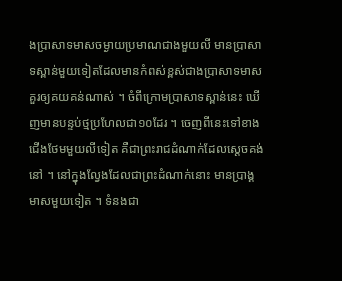ងប្រាសាទមាសចម្ងាយប្រមាណជាងមួយលី មានប្រាសាទស្ពាន់មួយទៀតដែលមានកំពស់ខ្ពស់ជាងប្រាសាទមាស គួរឲ្យគយគន់ណាស់ ។ ចំពីក្រោមប្រាសាទស្ពាន់នេះ ឃើញមានបន្ទប់ថ្មប្រហែលជា១០ដែរ ។ ចេញពីនេះទៅខាងជើងថែមមួយលីទៀត គឺជាព្រះរាជដំណាក់ដែលស្ដេចគង់នៅ ។ នៅក្នុងល្វែងដែលជាព្រះដំណាក់នោះ មានប្រាង្គមាសមួយទៀត ។ ទំនងជា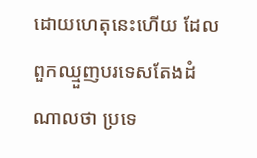ដោយហេតុនេះហើយ ដែលពួកឈ្មួញបរទេសតែងដំណាលថា ប្រទេ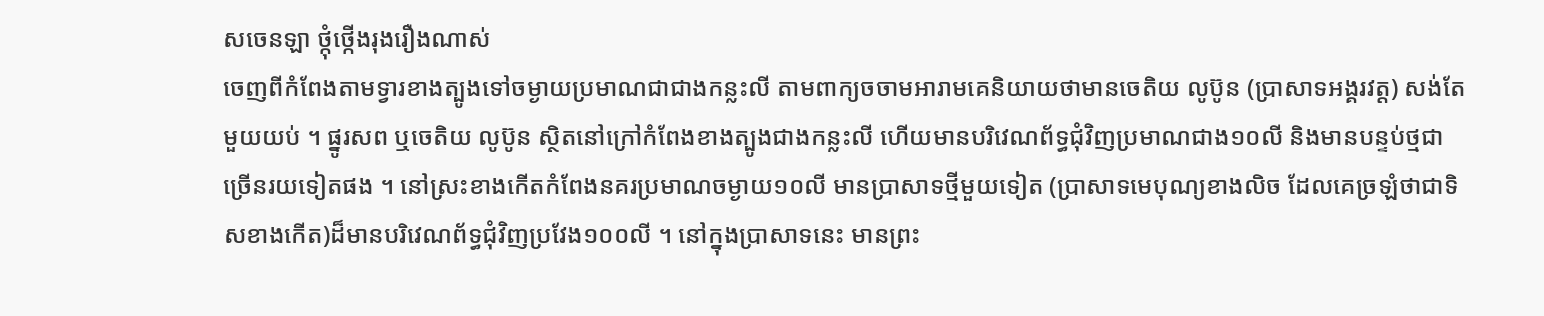សចេនឡា ថ្កុំថ្កើងរុងរឿងណាស់
ចេញពីកំពែងតាមទ្វារខាងត្បូងទៅចម្ងាយប្រមាណជាជាងកន្លះលី តាមពាក្យចចាមអារាមគេនិយាយថាមានចេតិយ លូប៊ូន (ប្រាសាទអង្គរវត្ត) សង់តែមួយយប់ ។ ផ្នូរសព ឬចេតិយ លូប៊ូន ស្ថិតនៅក្រៅកំពែងខាងត្បូងជាងកន្លះលី ហើយមានបរិវេណព័ទ្ធជុំវិញប្រមាណជាង១០លី និងមានបន្ទប់ថ្មជាច្រើនរយទៀតផង ។ នៅស្រះខាងកើតកំពែងនគរប្រមាណចម្ងាយ១០លី មានប្រាសាទថ្មីមួយទៀត (ប្រាសាទមេបុណ្យខាងលិច ដែលគេច្រឡំថាជាទិសខាងកើត)ដ៏មានបរិវេណព័ទ្ធជុំវិញប្រវែង១០០លី ។ នៅក្នុងប្រាសាទនេះ មានព្រះ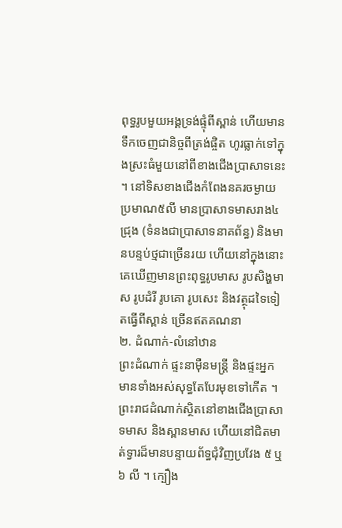ពុទ្ធរូបមួយអង្គទ្រង់ផ្ទុំពីស្ពាន់ ហើយមានទឹកចេញជានិច្ចពីត្រង់ផ្ចិត ហូរធ្លាក់ទៅក្នុងស្រះធំមួយនៅពីខាងជើងប្រាសាទនេះ ។ នៅទិសខាងជើងកំពែងនគរចម្ងាយប្រមាណ៥លី មានប្រាសាទមាសរាង៤ជ្រុង (ទំនងជាប្រាសាទនាគព័ន្ធ) និងមានបន្ទប់ថ្មជាច្រើនរយ ហើយនៅក្នុងនោះ គេឃើញមានព្រះពុទ្ធរូបមាស រូបសិង្ហមាស រូបដំរី រូបគោ រូបសេះ និងវត្ថុដទៃទៀតធ្វើពីស្ពាន់ ច្រើនឥតគណនា
២. ដំណាក់‑លំនៅឋាន
ព្រះដំណាក់ ផ្ទះនាម៉ឺនមន្ត្រី និងផ្ទះអ្នកមានទាំងអស់សុទ្ធតែបែរមុខទៅកើត ។ ព្រះរាជដំណាក់ស្ថិតនៅខាងជើងប្រាសាទមាស និងស្ពានមាស ហើយនៅជិតមាត់ទ្វារដ៏មានបន្ទាយព័ទ្ធជុំវិញប្រវែង ៥ ឬ ៦ លី ។ ក្បឿង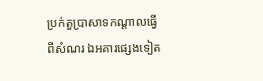ប្រក់តួប្រាសាទកណ្ដាលធ្វើពីសំណរ ឯអគារផ្សេងទៀត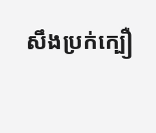សឹងប្រក់ក្បឿ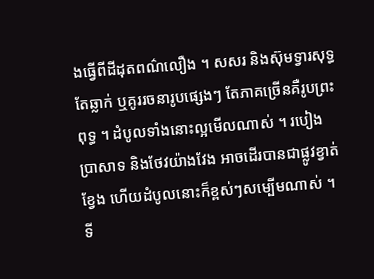ងធ្វើពីដីដុតពណ៌លឿង ។ សសរ និងស៊ុមទ្វារសុទ្ធតែឆ្លាក់ ឬគូររចនារូបផ្សេងៗ តែភាគច្រើនគឺរូបព្រះពុទ្ធ ។ ដំបូលទាំងនោះល្អមើលណាស់ ។ របៀងប្រាសាទ និងថែវយ៉ាងវែង អាចដើរបានជាផ្លូវខ្វាត់ខ្វែង ហើយដំបូលនោះក៏ខ្ពស់ៗសម្បើមណាស់ ។ ទី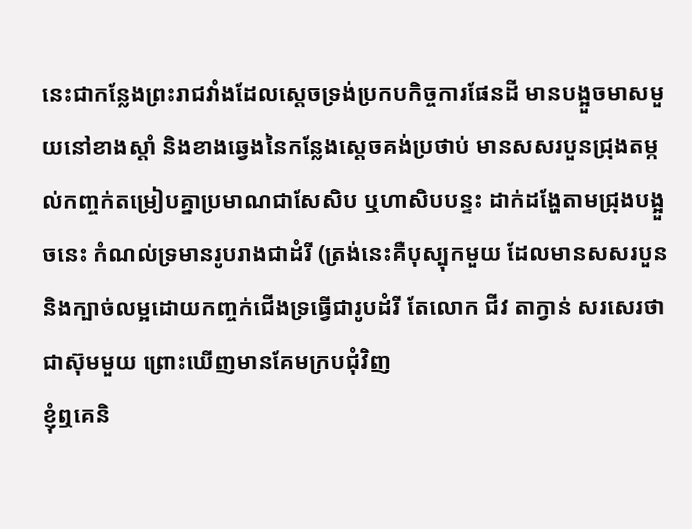នេះជាកន្លែងព្រះរាជវាំងដែលស្ដេចទ្រង់ប្រកបកិច្ចការផែនដី មានបង្អួចមាសមួយនៅខាងស្ដាំ និងខាងឆ្វេងនៃកន្លែងស្ដេចគង់ប្រថាប់ មានសសរបួនជ្រុងតម្កល់កញ្ចក់តម្រៀបគ្នាប្រមាណជាសែសិប ឬហាសិបបន្ទះ ដាក់ដង្ហែតាមជ្រុងបង្អួចនេះ កំណល់ទ្រមានរូបរាងជាដំរី (ត្រង់នេះគឺបុស្បុកមួយ ដែលមានសសរបួន និងក្បាច់លម្អដោយកញ្ចក់ជើងទ្រធ្វើជារូបដំរី តែលោក ជីវ តាក្វាន់ សរសេរថាជាស៊ុមមួយ ព្រោះឃើញមានគែមក្របជុំវិញ
ខ្ញុំឮគេនិ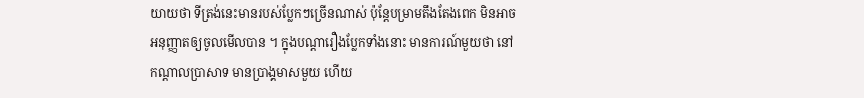យាយថា ទីត្រង់នេះមានរបស់ប្លែកៗច្រើនណាស់ ប៉ុន្តែបម្រាមតឹងតែងពេក មិនអាចអនុញ្ញាតឲ្យចូលមើលបាន ។ ក្នុងបណ្ដារឿងប្លែកទាំងនោះ មានការណ៍មួយថា នៅកណ្ដាលប្រាសាទ មានប្រាង្គមាសមួយ ហើយ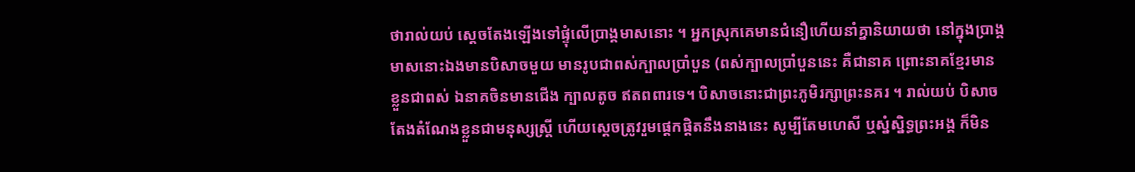ថារាល់យប់ ស្ដេចតែងឡើងទៅផ្ទុំលើប្រាង្គមាសនោះ ។ អ្នកស្រុកគេមានជំនឿហើយនាំគ្នានិយាយថា នៅក្នុងប្រាង្គមាសនោះឯងមានបិសាចមួយ មានរូបជាពស់ក្បាលប្រាំបួន (ពស់ក្បាលប្រាំបួននេះ គឺជានាគ ព្រោះនាគខ្មែរមានខ្លួនជាពស់ ឯនាគចិនមានជើង ក្បាលតូច ឥតពពារទេ។ បិសាចនោះជាព្រះភូមិរក្សាព្រះនគរ ។ រាល់យប់ បិសាចតែងតំណែងខ្លួនជាមនុស្សស្ត្រី ហើយស្ដេចត្រូវរួមផ្ដេកផ្ដិតនឹងនាងនេះ សូម្បីតែមហេសី ឬស្នំស្និទ្ធព្រះអង្គ ក៏មិន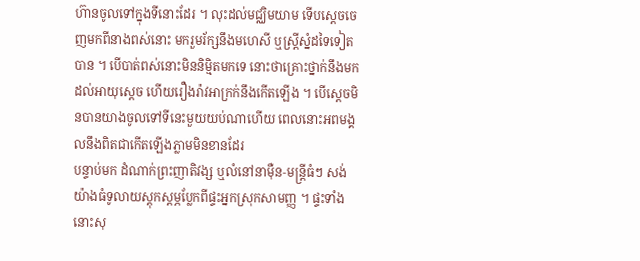ហ៊ានចូលទៅក្នុងទីនោះដែរ ។ លុះដល់មជ្ឈិមយាម ទើបស្ដេចចេញមកពីនាងពស់នោះ មករួមរ័ក្សនឹងមហេសី ឬស្ត្រីស្នំដទៃទៀតបាន ។ បើបាត់ពស់នោះមិននិម្មិតមកទេ នោះថាគ្រោះថ្នាក់នឹងមកដល់អាយុស្ដេច ហើយរឿងរ៉ាវអាក្រក់នឹងកើតឡើង ។ បើស្ដេចមិនបានយាងចូលទៅទីនេះមួយយប់ណាហើយ ពេលនោះអពមង្គលនឹងពិតជាកើតឡើងភ្លាមមិនខានដែរ
បន្ទាប់មក ដំណាក់ព្រះញាតិវង្ស ឬលំនៅនាម៉ឺន‑មន្ត្រីធំៗ សង់យ៉ាងធំទូលាយស្ដុកស្ដម្ភប្លែកពីផ្ទះអ្នកស្រុកសាមញ្ញ ។ ផ្ទះទាំងនោះសុ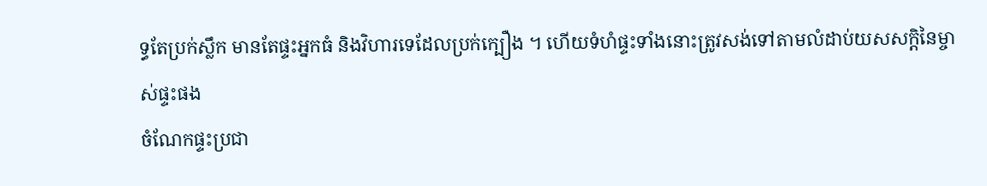ទ្ធតែប្រក់ស្លឹក មានតែផ្ទះអ្នកធំ និងវិហារទេដែលប្រក់ក្បឿង ។ ហើយទំហំផ្ទះទាំងនោះត្រូវសង់ទៅតាមលំដាប់យសសក្តិនៃម្ចាស់ផ្ទះផង
ចំណែកផ្ទះប្រជា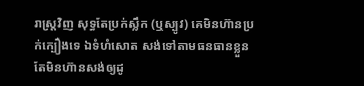រាស្ត្រវិញ សុទ្ធតែប្រក់ស្លឹក (ឬស្បូវ) គេមិនហ៊ានប្រក់ក្បឿងទេ ឯទំហំសោត សង់ទៅតាមធនធានខ្លួន តែមិនហ៊ានសង់ឲ្យដូ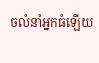ចលំនាំអ្នកធំឡើយ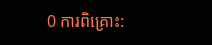0 ការពិគ្រោះ: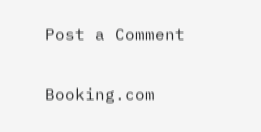Post a Comment

Booking.com